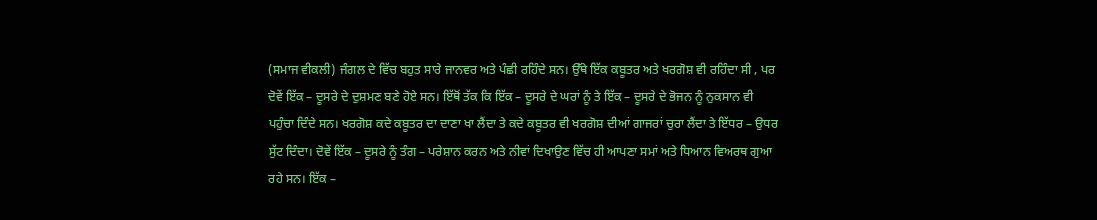(ਸਮਾਜ ਵੀਕਲੀ) ਜੰਗਲ ਦੇ ਵਿੱਚ ਬਹੁਤ ਸਾਰੇ ਜਾਨਵਰ ਅਤੇ ਪੰਛੀ ਰਹਿੰਦੇ ਸਨ। ਉੱਥੇ ਇੱਕ ਕਬੂਤਰ ਅਤੇ ਖਰਗੋਸ਼ ਵੀ ਰਹਿੰਦਾ ਸੀ , ਪਰ ਦੋਵੇਂ ਇੱਕ – ਦੂਸਰੇ ਦੇ ਦੁਸ਼ਮਣ ਬਣੇ ਹੋਏ ਸਨ। ਇੱਥੋਂ ਤੱਕ ਕਿ ਇੱਕ – ਦੂਸਰੇ ਦੇ ਘਰਾਂ ਨੂੰ ਤੇ ਇੱਕ – ਦੂਸਰੇ ਦੇ ਭੋਜਨ ਨੂੰ ਨੁਕਸਾਨ ਵੀ ਪਹੁੰਚਾ ਦਿੰਦੇ ਸਨ। ਖਰਗੋਸ਼ ਕਦੇ ਕਬੂਤਰ ਦਾ ਦਾਣਾ ਖਾ ਲੈਂਦਾ ਤੇ ਕਦੇ ਕਬੂਤਰ ਵੀ ਖਰਗੋਸ਼ ਦੀਆਂ ਗਾਜਰਾਂ ਚੁਰਾ ਲੈਂਦਾ ਤੇ ਇੱਧਰ – ਉਧਰ ਸੁੱਟ ਦਿੰਦਾ। ਦੋਵੇਂ ਇੱਕ – ਦੂਸਰੇ ਨੂੰ ਤੰਗ – ਪਰੇਸ਼ਾਨ ਕਰਨ ਅਤੇ ਨੀਵਾਂ ਦਿਖਾਉਣ ਵਿੱਚ ਹੀ ਆਪਣਾ ਸਮਾਂ ਅਤੇ ਧਿਆਨ ਵਿਅਰਥ ਗੁਆ ਰਹੇ ਸਨ। ਇੱਕ –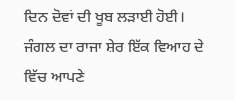ਦਿਨ ਦੋਵਾਂ ਦੀ ਖੂਬ ਲੜਾਈ ਹੋਈ। ਜੰਗਲ ਦਾ ਰਾਜਾ ਸ਼ੇਰ ਇੱਕ ਵਿਆਹ ਦੇ ਵਿੱਚ ਆਪਣੇ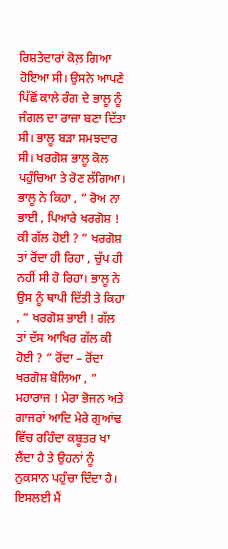ਰਿਸ਼ਤੇਦਾਰਾਂ ਕੋਲ਼ ਗਿਆ ਹੋਇਆ ਸੀ। ਉਸਨੇ ਆਪਣੇ ਪਿੱਛੋਂ ਕਾਲੇ ਰੰਗ ਦੇ ਭਾਲੂ ਨੂੰ ਜੰਗਲ ਦਾ ਰਾਜਾ ਬਣਾ ਦਿੱਤਾ ਸੀ। ਭਾਲੂ ਬੜਾ ਸਮਝਦਾਰ ਸੀ। ਖਰਗੋਸ਼ ਭਾਲੂ ਕੋਲ ਪਹੁੰਚਿਆ ਤੇ ਰੋਣ ਲੱਗਿਆ। ਭਾਲੂ ਨੇ ਕਿਹਾ , ” ਰੋਅ ਨਾ ਭਾਈ , ਪਿਆਰੇ ਖਰਗੋਸ਼ ! ਕੀ ਗੱਲ ਹੋਈ ? ” ਖਰਗੋਸ਼ ਤਾਂ ਰੋਂਦਾ ਹੀ ਰਿਹਾ , ਚੁੱਪ ਹੀ ਨਹੀਂ ਸੀ ਹੋ ਰਿਹਾ। ਭਾਲੂ ਨੇ ਉਸ ਨੂੰ ਥਾਪੀ ਦਿੱਤੀ ਤੇ ਕਿਹਾ , ” ਖਰਗੋਸ਼ ਭਾਈ ! ਗੱਲ ਤਾਂ ਦੱਸ ਆਖਿਰ ਗੱਲ ਕੀ ਹੋਈ ? ” ਰੋਂਦਾ – ਰੋਂਦਾ ਖਰਗੋਸ਼ ਬੋਲਿਆ , ” ਮਹਾਰਾਜ ! ਮੇਰਾ ਭੋਜਨ ਅਤੇ ਗਾਜਰਾਂ ਆਦਿ ਮੇਰੇ ਗੁਆਂਢ ਵਿੱਚ ਰਹਿੰਦਾ ਕਬੂਤਰ ਖਾ ਲੈਂਦਾ ਹੈ ਤੇ ਉਹਨਾਂ ਨੂੰ ਨੁਕਸਾਨ ਪਹੁੰਚਾ ਦਿੰਦਾ ਹੈ। ਇਸਲਈ ਮੈਂ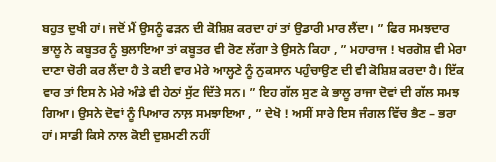ਬਹੁਤ ਦੁਖੀ ਹਾਂ। ਜਦੋਂ ਮੈਂ ਉਸਨੂੰ ਫੜਨ ਦੀ ਕੋਸ਼ਿਸ਼ ਕਰਦਾ ਹਾਂ ਤਾਂ ਉਡਾਰੀ ਮਾਰ ਲੈਂਦਾ। ” ਫਿਰ ਸਮਝਦਾਰ ਭਾਲੂ ਨੇ ਕਬੂਤਰ ਨੂੰ ਬੁਲਾਇਆ ਤਾਂ ਕਬੂਤਰ ਵੀ ਰੋਣ ਲੱਗਾ ਤੇ ਉਸਨੇ ਕਿਹਾ , ” ਮਹਾਰਾਜ ! ਖਰਗੋਸ਼ ਵੀ ਮੇਰਾ ਦਾਣਾ ਚੋਰੀ ਕਰ ਲੈਂਦਾ ਹੈ ਤੇ ਕਈ ਵਾਰ ਮੇਰੇ ਆਲ੍ਹਣੇ ਨੂੰ ਨੁਕਸਾਨ ਪਹੁੰਚਾਉਣ ਦੀ ਵੀ ਕੋਸ਼ਿਸ਼ ਕਰਦਾ ਹੈ। ਇੱਕ ਵਾਰ ਤਾਂ ਇਸ ਨੇ ਮੇਰੇ ਅੰਡੇ ਵੀ ਹੇਠਾਂ ਸੁੱਟ ਦਿੱਤੇ ਸਨ। ” ਇਹ ਗੱਲ ਸੁਣ ਕੇ ਭਾਲੂ ਰਾਜਾ ਦੋਵਾਂ ਦੀ ਗੱਲ ਸਮਝ ਗਿਆ। ਉਸਨੇ ਦੋਵਾਂ ਨੂੰ ਪਿਆਰ ਨਾਲ਼ ਸਮਝਾਇਆ , ” ਦੇਖੋ ! ਅਸੀਂ ਸਾਰੇ ਇਸ ਜੰਗਲ ਵਿੱਚ ਭੈਣ – ਭਰਾ ਹਾਂ। ਸਾਡੀ ਕਿਸੇ ਨਾਲ ਕੋਈ ਦੁਸ਼ਮਣੀ ਨਹੀਂ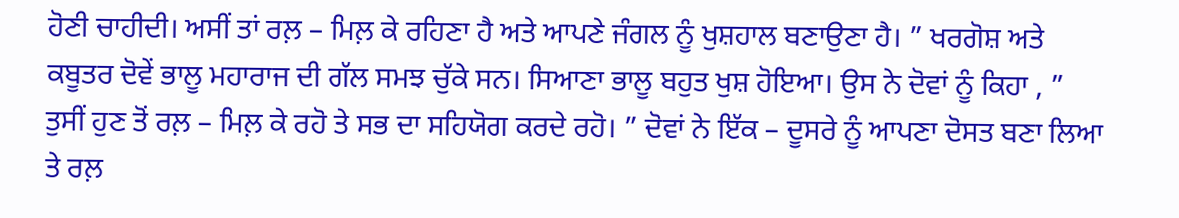ਹੋਣੀ ਚਾਹੀਦੀ। ਅਸੀਂ ਤਾਂ ਰਲ਼ – ਮਿਲ਼ ਕੇ ਰਹਿਣਾ ਹੈ ਅਤੇ ਆਪਣੇ ਜੰਗਲ ਨੂੰ ਖੁਸ਼ਹਾਲ ਬਣਾਉਣਾ ਹੈ। ” ਖਰਗੋਸ਼ ਅਤੇ ਕਬੂਤਰ ਦੋਵੇਂ ਭਾਲੂ ਮਹਾਰਾਜ ਦੀ ਗੱਲ ਸਮਝ ਚੁੱਕੇ ਸਨ। ਸਿਆਣਾ ਭਾਲੂ ਬਹੁਤ ਖੁਸ਼ ਹੋਇਆ। ਉਸ ਨੇ ਦੋਵਾਂ ਨੂੰ ਕਿਹਾ , ” ਤੁਸੀਂ ਹੁਣ ਤੋਂ ਰਲ਼ – ਮਿਲ਼ ਕੇ ਰਹੋ ਤੇ ਸਭ ਦਾ ਸਹਿਯੋਗ ਕਰਦੇ ਰਹੋ। ” ਦੋਵਾਂ ਨੇ ਇੱਕ – ਦੂਸਰੇ ਨੂੰ ਆਪਣਾ ਦੋਸਤ ਬਣਾ ਲਿਆ ਤੇ ਰਲ਼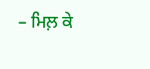– ਮਿਲ਼ ਕੇ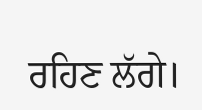ਰਹਿਣ ਲੱਗੇ।